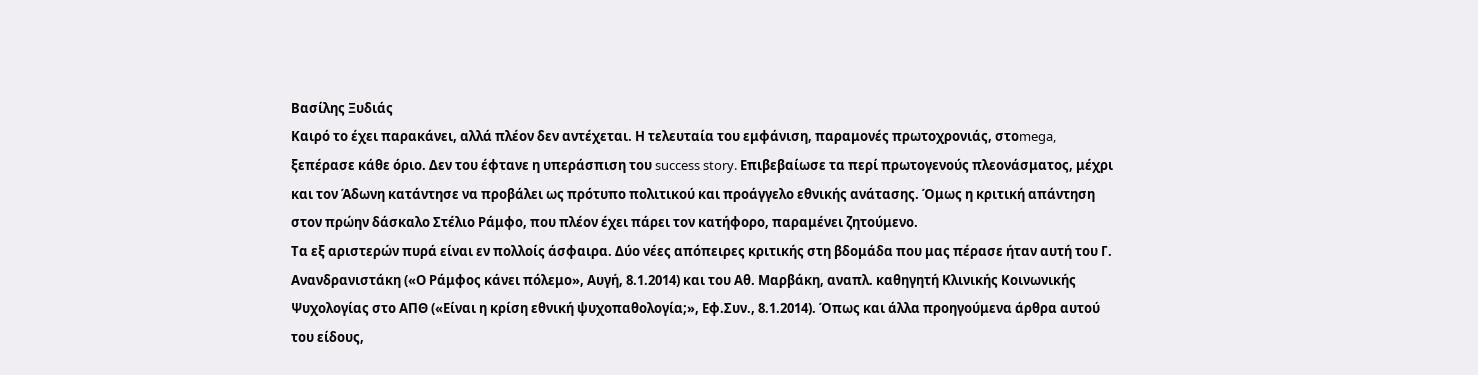Βασίλης Ξυδιάς
Καιρό το έχει παρακάνει, αλλά πλέον δεν αντέχεται. Η τελευταία του εμφάνιση, παραμονές πρωτοχρονιάς, στοmega, ξεπέρασε κάθε όριο. Δεν του έφτανε η υπεράσπιση του success story. Επιβεβαίωσε τα περί πρωτογενούς πλεονάσματος, μέχρι και τον Άδωνη κατάντησε να προβάλει ως πρότυπο πολιτικού και προάγγελο εθνικής ανάτασης. Όμως η κριτική απάντηση στον πρώην δάσκαλο Στέλιο Ράμφο, που πλέον έχει πάρει τον κατήφορο, παραμένει ζητούμενο.
Τα εξ αριστερών πυρά είναι εν πολλοίς άσφαιρα. Δύο νέες απόπειρες κριτικής στη βδομάδα που μας πέρασε ήταν αυτή του Γ. Ανανδρανιστάκη («Ο Ράμφος κάνει πόλεμο», Αυγή, 8.1.2014) και του Αθ. Μαρβάκη, αναπλ. καθηγητή Κλινικής Κοινωνικής Ψυχολογίας στο ΑΠΘ («Είναι η κρίση εθνική ψυχοπαθολογία;», Εφ.Συν., 8.1.2014). Όπως και άλλα προηγούμενα άρθρα αυτού του είδους,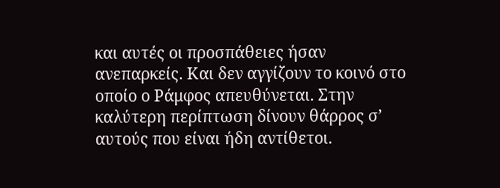και αυτές οι προσπάθειες ήσαν ανεπαρκείς. Και δεν αγγίζουν το κοινό στο οποίο ο Ράμφος απευθύνεται. Στην καλύτερη περίπτωση δίνουν θάρρος σ’ αυτούς που είναι ήδη αντίθετοι.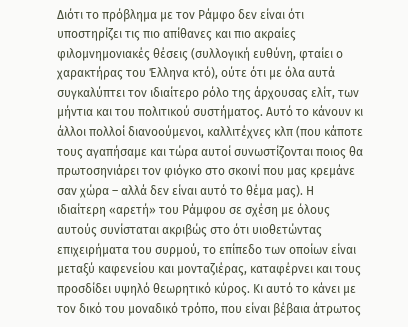Διότι το πρόβλημα με τον Ράμφο δεν είναι ότι υποστηρίζει τις πιο απίθανες και πιο ακραίες φιλομνημονιακές θέσεις (συλλογική ευθύνη, φταίει ο χαρακτήρας του Έλληνα κτό), ούτε ότι με όλα αυτά συγκαλύπτει τον ιδιαίτερο ρόλο της άρχουσας ελίτ, των μήντια και του πολιτικού συστήματος. Αυτό το κάνουν κι άλλοι πολλοί διανοούμενοι, καλλιτέχνες κλπ (που κάποτε τους αγαπήσαμε και τώρα αυτοί συνωστίζονται ποιος θα πρωτοσηνιάρει τον φιόγκο στο σκοινί που μας κρεμάνε σαν χώρα – αλλά δεν είναι αυτό το θέμα μας). Η ιδιαίτερη «αρετή» του Ράμφου σε σχέση με όλους αυτούς συνίσταται ακριβώς στο ότι υιοθετώντας επιχειρήματα του συρμού, το επίπεδο των οποίων είναι μεταξύ καφενείου και μονταζιέρας, καταφέρνει και τους προσδίδει υψηλό θεωρητικό κύρος. Κι αυτό το κάνει με τον δικό του μοναδικό τρόπο, που είναι βέβαια άτρωτος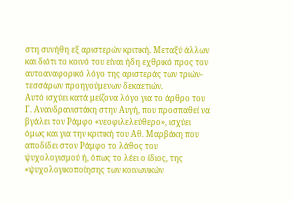στη συνήθη εξ αριστερών κριτική. Μεταξύ άλλων και διότι το κοινό του είναι ήδη εχθρικό προς τον αυτοαναφορικό λόγο της αριστεράς των τριών-τεσσάρων προηγούμενων δεκαετιών.
Αυτό ισχύει κατά μείζονα λόγο για το άρθρο του Γ. Ανανδρανιστάκη στην Αυγή, που προσπαθεί να βγάλει τον Ράμφο «νεοφιλελεύθερο», ισχύει όμως και για την κριτική του Αθ. Μαρβάκη που αποδίδει στον Ράμφο το λάθος του ψυχολογισμού ή, όπως το λέει ο ίδιος, της «ψυχολογικοποίησης των κοινωνικών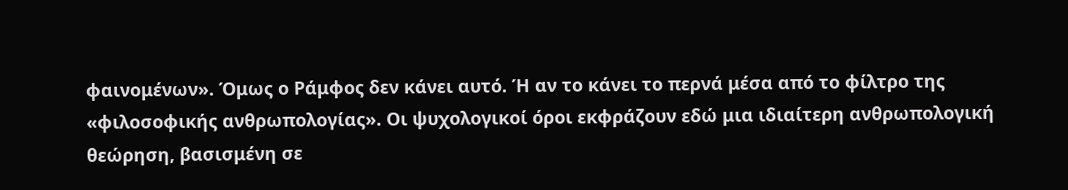φαινομένων». Όμως ο Ράμφος δεν κάνει αυτό. Ή αν το κάνει το περνά μέσα από το φίλτρο της «φιλοσοφικής ανθρωπολογίας». Οι ψυχολογικοί όροι εκφράζουν εδώ μια ιδιαίτερη ανθρωπολογική θεώρηση, βασισμένη σε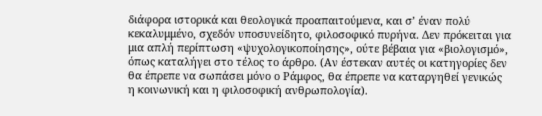διάφορα ιστορικά και θεολογικά προαπαιτούμενα, και σ’ έναν πολύ κεκαλυμμένο, σχεδόν υποσυνείδητο, φιλοσοφικό πυρήνα. Δεν πρόκειται για μια απλή περίπτωση «ψυχολογικοποίησης», ούτε βέβαια για «βιολογισμό», όπως καταλήγει στο τέλος το άρθρο. (Αν έστεκαν αυτές οι κατηγορίες δεν θα έπρεπε να σωπάσει μόνο ο Ράμφος, θα έπρεπε να καταργηθεί γενικώς η κοινωνική και η φιλοσοφική ανθρωπολογία).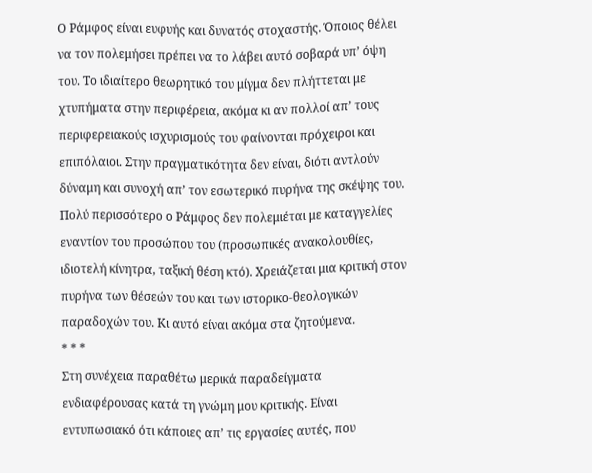Ο Ράμφος είναι ευφυής και δυνατός στοχαστής. Όποιος θέλει να τον πολεμήσει πρέπει να το λάβει αυτό σοβαρά υπ’ όψη του. Το ιδιαίτερο θεωρητικό του μίγμα δεν πλήττεται με χτυπήματα στην περιφέρεια, ακόμα κι αν πολλοί απ’ τους περιφερειακούς ισχυρισμούς του φαίνονται πρόχειροι και επιπόλαιοι. Στην πραγματικότητα δεν είναι, διότι αντλούν δύναμη και συνοχή απ’ τον εσωτερικό πυρήνα της σκέψης του. Πολύ περισσότερο ο Ράμφος δεν πολεμιέται με καταγγελίες εναντίον του προσώπου του (προσωπικές ανακολουθίες, ιδιοτελή κίνητρα, ταξική θέση κτό). Χρειάζεται μια κριτική στον πυρήνα των θέσεών του και των ιστορικο-θεολογικών παραδοχών του. Κι αυτό είναι ακόμα στα ζητούμενα.
* * *
Στη συνέχεια παραθέτω μερικά παραδείγματα ενδιαφέρουσας κατά τη γνώμη μου κριτικής. Είναι εντυπωσιακό ότι κάποιες απ’ τις εργασίες αυτές, που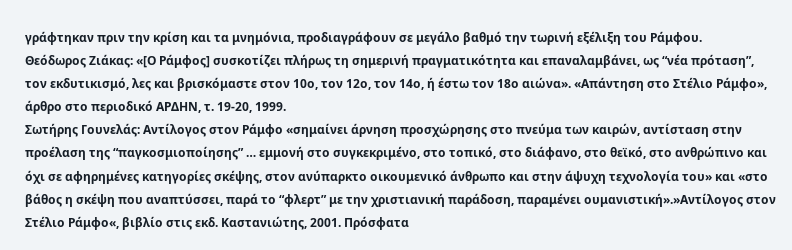γράφτηκαν πριν την κρίση και τα μνημόνια, προδιαγράφουν σε μεγάλο βαθμό την τωρινή εξέλιξη του Ράμφου.
Θεόδωρος Ζιάκας: «[Ο Ράμφος] συσκοτίζει πλήρως τη σημερινή πραγματικότητα και επαναλαμβάνει, ως “νέα πρόταση”, τον εκδυτικισμό, λες και βρισκόμαστε στον 10ο, τον 12ο, τον 14ο, ή έστω τον 18ο αιώνα». «Απάντηση στο Στέλιο Ράμφο», άρθρο στο περιοδικό ΑΡΔΗΝ, τ. 19-20, 1999.
Σωτήρης Γουνελάς: Αντίλογος στον Ράμφο «σημαίνει άρνηση προσχώρησης στο πνεύμα των καιρών, αντίσταση στην προέλαση της “παγκοσμιοποίησης” … εμμονή στο συγκεκριμένο, στο τοπικό, στο διάφανο, στο θεϊκό, στο ανθρώπινο και όχι σε αφηρημένες κατηγορίες σκέψης, στον ανύπαρκτο οικουμενικό άνθρωπο και στην άψυχη τεχνολογία του» και «στο βάθος η σκέψη που αναπτύσσει, παρά το “φλερτ” με την χριστιανική παράδοση, παραμένει ουμανιστική».»Αντίλογος στον Στέλιο Ράμφο«, βιβλίο στις εκδ. Καστανιώτης, 2001. Πρόσφατα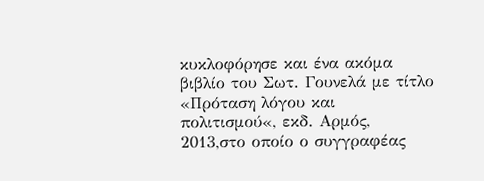κυκλοφόρησε και ένα ακόμα βιβλίο του Σωτ. Γουνελά με τίτλο «Πρόταση λόγου και πολιτισμού«, εκδ. Αρμός, 2013,στο οποίο ο συγγραφέας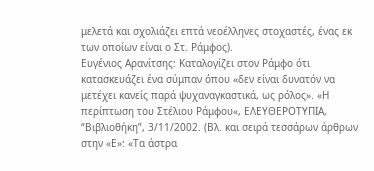μελετά και σχολιάζει επτά νεοέλληνες στοχαστές, ένας εκ των οποίων είναι ο Στ. Ράμφος).
Ευγένιος Αρανίτσης: Καταλογίζει στον Ράμφο ότι κατασκευάζει ένα σύμπαν όπου «δεν είναι δυνατόν να μετέχει κανείς παρά ψυχαναγκαστικά, ως ρόλος». «Η περίπτωση του Στέλιου Ράμφου«, ΕΛΕΥΘΕΡΟΤΥΠΙΑ, “Βιβλιοθήκη”, 3/11/2002. (Βλ. και σειρά τεσσάρων άρθρων στην «Ε»: «Τα άστρα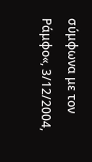σύμφωνα με τον Ράμφο«, 3/12/2004,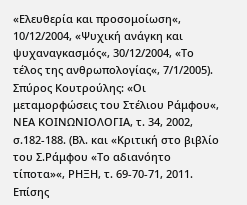«Ελευθερία και προσομοίωση«, 10/12/2004, «Ψυχική ανάγκη και ψυχαναγκασμός«, 30/12/2004, «Το τέλος της ανθρωπολογίας«, 7/1/2005).
Σπύρος Κουτρούλης: «Οι μεταμορφώσεις του Στέλιου Ράμφου«, ΝΕΑ ΚΟΙΝΩΝΙΟΛΟΓΙΑ, τ. 34, 2002, σ.182-188. (Βλ. και «Κριτική στο βιβλίο του Σ.Ράμφου «Το αδιανόητο τίποτα»«, ΡΗΞΗ, τ. 69-70-71, 2011. Επίσης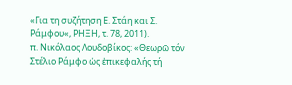«Για τη συζήτηση Ε. Στάη και Σ. Ράμφου«, ΡΗΞΗ, τ. 78, 2011).
π. Νικόλαος Λουδοβίκος: «Θεωρῶ τόν Στέλιο Ράμφο ὡς ἐπικεφαλής τή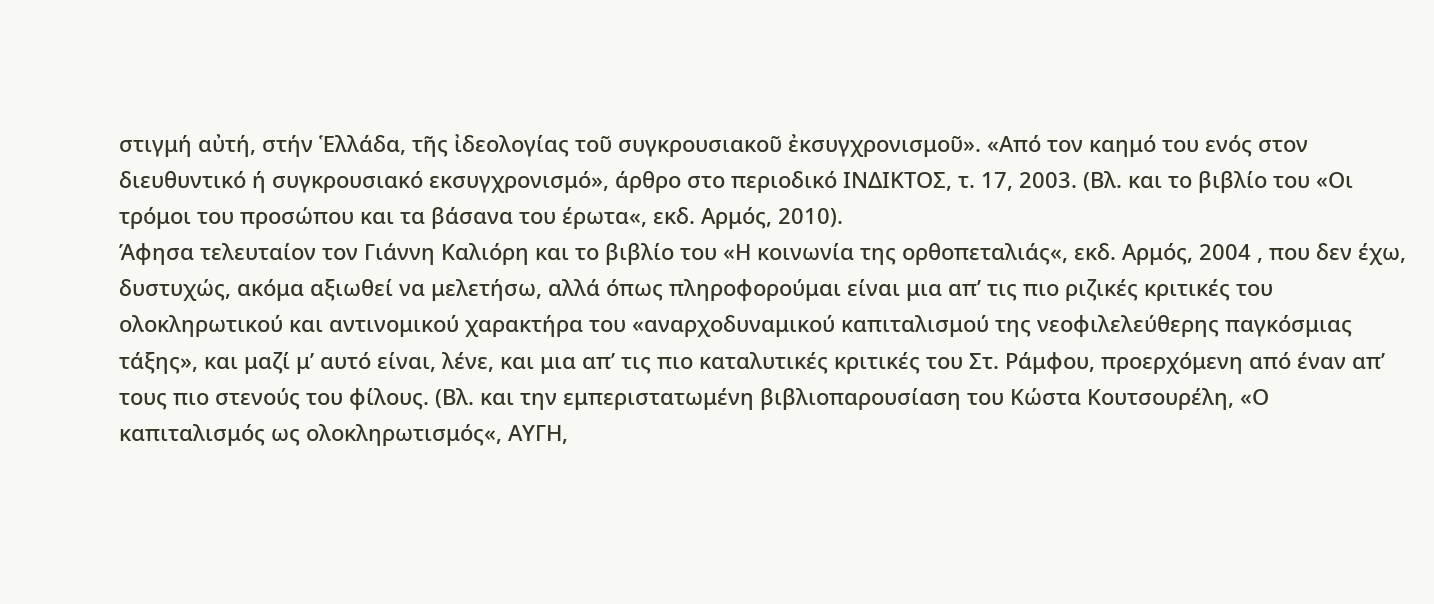στιγμή αὐτή, στήν Ἑλλάδα, τῆς ἰδεολογίας τοῦ συγκρουσιακοῦ ἐκσυγχρονισμοῦ». «Από τον καημό του ενός στον διευθυντικό ή συγκρουσιακό εκσυγχρονισμό», άρθρο στο περιοδικό ΙΝΔΙΚΤΟΣ, τ. 17, 2003. (Βλ. και το βιβλίο του «Οι τρόμοι του προσώπου και τα βάσανα του έρωτα«, εκδ. Αρμός, 2010).
Άφησα τελευταίον τον Γιάννη Καλιόρη και το βιβλίο του «Η κοινωνία της ορθοπεταλιάς«, εκδ. Αρμός, 2004 , που δεν έχω, δυστυχώς, ακόμα αξιωθεί να μελετήσω, αλλά όπως πληροφορούμαι είναι μια απ’ τις πιο ριζικές κριτικές του ολοκληρωτικού και αντινομικού χαρακτήρα του «αναρχοδυναμικού καπιταλισμού της νεοφιλελεύθερης παγκόσμιας τάξης», και μαζί μ’ αυτό είναι, λένε, και μια απ’ τις πιο καταλυτικές κριτικές του Στ. Ράμφου, προερχόμενη από έναν απ’ τους πιο στενούς του φίλους. (Βλ. και την εμπεριστατωμένη βιβλιοπαρουσίαση του Κώστα Κουτσουρέλη, «Ο καπιταλισμός ως ολοκληρωτισμός«, ΑΥΓΗ,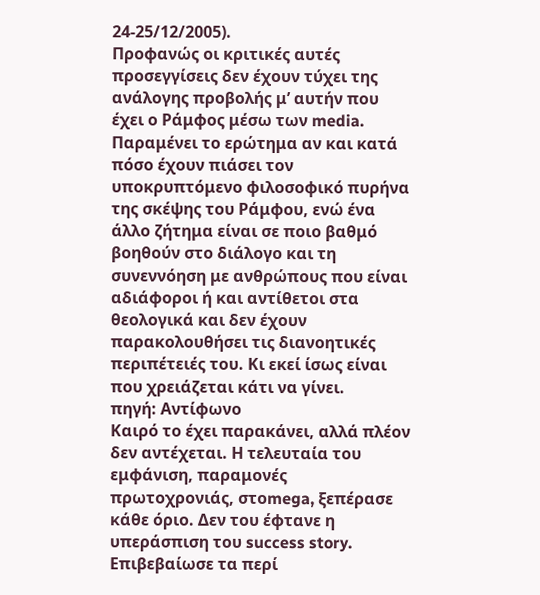24-25/12/2005).
Προφανώς οι κριτικές αυτές προσεγγίσεις δεν έχουν τύχει της ανάλογης προβολής μ’ αυτήν που έχει ο Ράμφος μέσω των media. Παραμένει το ερώτημα αν και κατά πόσο έχουν πιάσει τον υποκρυπτόμενο φιλοσοφικό πυρήνα της σκέψης του Ράμφου, ενώ ένα άλλο ζήτημα είναι σε ποιο βαθμό βοηθούν στο διάλογο και τη συνεννόηση με ανθρώπους που είναι αδιάφοροι ή και αντίθετοι στα θεολογικά και δεν έχουν παρακολουθήσει τις διανοητικές περιπέτειές του. Κι εκεί ίσως είναι που χρειάζεται κάτι να γίνει.
πηγή: Aντίφωνο
Καιρό το έχει παρακάνει, αλλά πλέον δεν αντέχεται. Η τελευταία του εμφάνιση, παραμονές πρωτοχρονιάς, στοmega, ξεπέρασε κάθε όριο. Δεν του έφτανε η υπεράσπιση του success story. Επιβεβαίωσε τα περί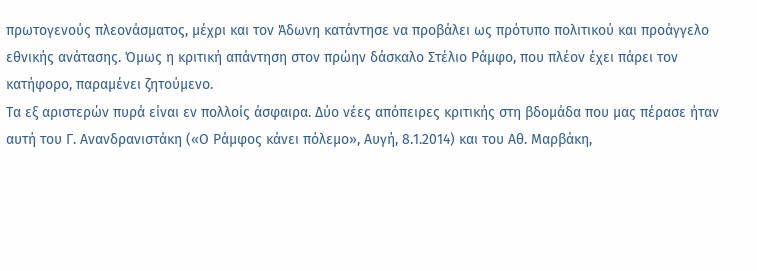πρωτογενούς πλεονάσματος, μέχρι και τον Άδωνη κατάντησε να προβάλει ως πρότυπο πολιτικού και προάγγελο εθνικής ανάτασης. Όμως η κριτική απάντηση στον πρώην δάσκαλο Στέλιο Ράμφο, που πλέον έχει πάρει τον κατήφορο, παραμένει ζητούμενο.
Τα εξ αριστερών πυρά είναι εν πολλοίς άσφαιρα. Δύο νέες απόπειρες κριτικής στη βδομάδα που μας πέρασε ήταν αυτή του Γ. Ανανδρανιστάκη («Ο Ράμφος κάνει πόλεμο», Αυγή, 8.1.2014) και του Αθ. Μαρβάκη,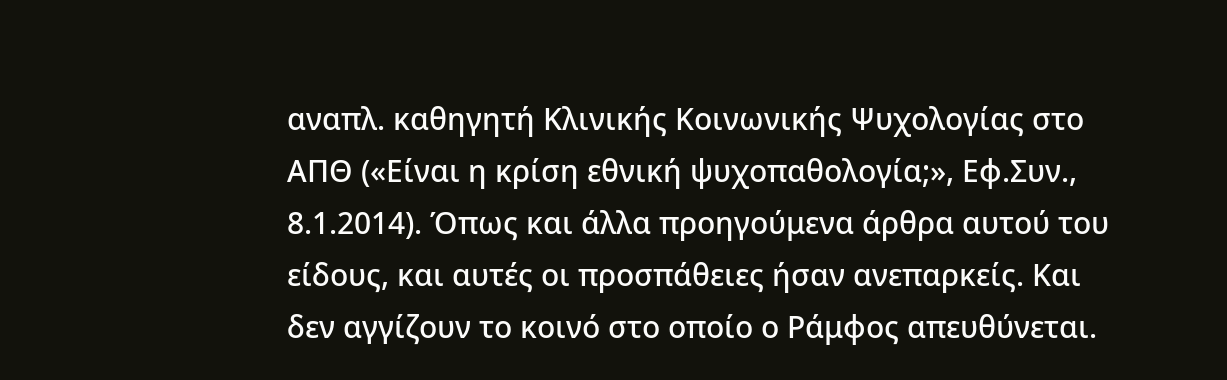αναπλ. καθηγητή Κλινικής Κοινωνικής Ψυχολογίας στο ΑΠΘ («Είναι η κρίση εθνική ψυχοπαθολογία;», Εφ.Συν., 8.1.2014). Όπως και άλλα προηγούμενα άρθρα αυτού του είδους, και αυτές οι προσπάθειες ήσαν ανεπαρκείς. Και δεν αγγίζουν το κοινό στο οποίο ο Ράμφος απευθύνεται.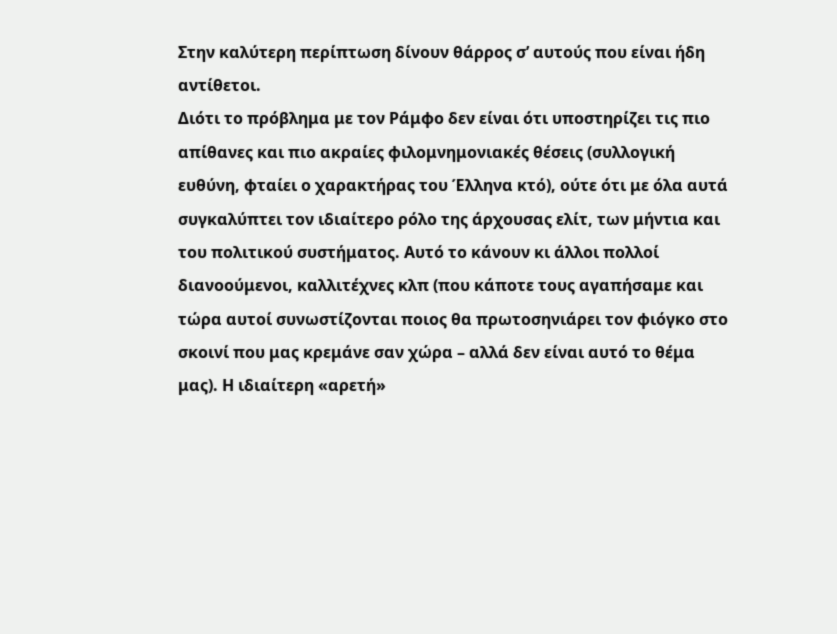Στην καλύτερη περίπτωση δίνουν θάρρος σ’ αυτούς που είναι ήδη αντίθετοι.
Διότι το πρόβλημα με τον Ράμφο δεν είναι ότι υποστηρίζει τις πιο απίθανες και πιο ακραίες φιλομνημονιακές θέσεις (συλλογική ευθύνη, φταίει ο χαρακτήρας του Έλληνα κτό), ούτε ότι με όλα αυτά συγκαλύπτει τον ιδιαίτερο ρόλο της άρχουσας ελίτ, των μήντια και του πολιτικού συστήματος. Αυτό το κάνουν κι άλλοι πολλοί διανοούμενοι, καλλιτέχνες κλπ (που κάποτε τους αγαπήσαμε και τώρα αυτοί συνωστίζονται ποιος θα πρωτοσηνιάρει τον φιόγκο στο σκοινί που μας κρεμάνε σαν χώρα – αλλά δεν είναι αυτό το θέμα μας). Η ιδιαίτερη «αρετή»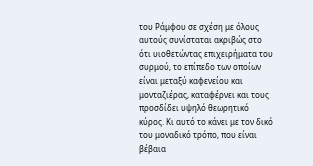του Ράμφου σε σχέση με όλους αυτούς συνίσταται ακριβώς στο ότι υιοθετώντας επιχειρήματα του συρμού, το επίπεδο των οποίων είναι μεταξύ καφενείου και μονταζιέρας, καταφέρνει και τους προσδίδει υψηλό θεωρητικό κύρος. Κι αυτό το κάνει με τον δικό του μοναδικό τρόπο, που είναι βέβαια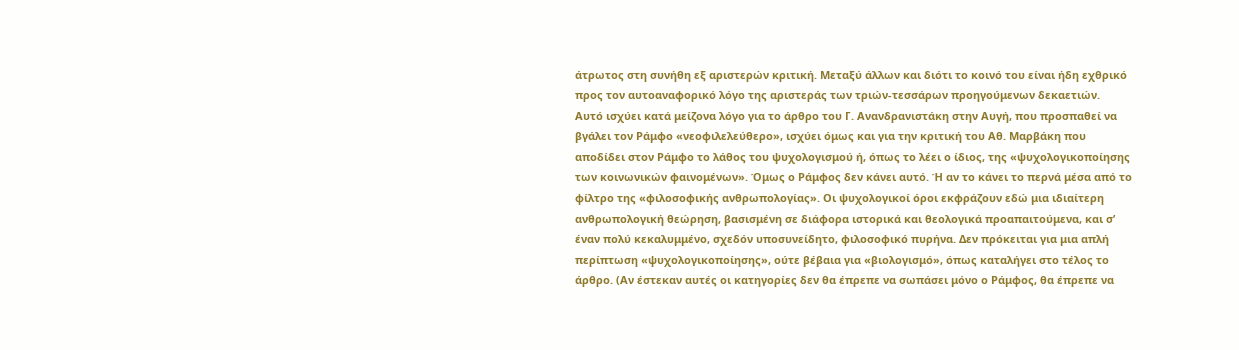άτρωτος στη συνήθη εξ αριστερών κριτική. Μεταξύ άλλων και διότι το κοινό του είναι ήδη εχθρικό προς τον αυτοαναφορικό λόγο της αριστεράς των τριών-τεσσάρων προηγούμενων δεκαετιών.
Αυτό ισχύει κατά μείζονα λόγο για το άρθρο του Γ. Ανανδρανιστάκη στην Αυγή, που προσπαθεί να βγάλει τον Ράμφο «νεοφιλελεύθερο», ισχύει όμως και για την κριτική του Αθ. Μαρβάκη που αποδίδει στον Ράμφο το λάθος του ψυχολογισμού ή, όπως το λέει ο ίδιος, της «ψυχολογικοποίησης των κοινωνικών φαινομένων». Όμως ο Ράμφος δεν κάνει αυτό. Ή αν το κάνει το περνά μέσα από το φίλτρο της «φιλοσοφικής ανθρωπολογίας». Οι ψυχολογικοί όροι εκφράζουν εδώ μια ιδιαίτερη ανθρωπολογική θεώρηση, βασισμένη σε διάφορα ιστορικά και θεολογικά προαπαιτούμενα, και σ’ έναν πολύ κεκαλυμμένο, σχεδόν υποσυνείδητο, φιλοσοφικό πυρήνα. Δεν πρόκειται για μια απλή περίπτωση «ψυχολογικοποίησης», ούτε βέβαια για «βιολογισμό», όπως καταλήγει στο τέλος το άρθρο. (Αν έστεκαν αυτές οι κατηγορίες δεν θα έπρεπε να σωπάσει μόνο ο Ράμφος, θα έπρεπε να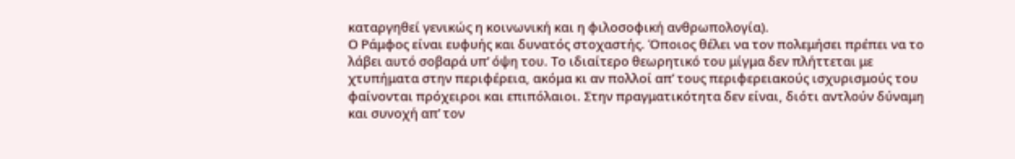καταργηθεί γενικώς η κοινωνική και η φιλοσοφική ανθρωπολογία).
Ο Ράμφος είναι ευφυής και δυνατός στοχαστής. Όποιος θέλει να τον πολεμήσει πρέπει να το λάβει αυτό σοβαρά υπ’ όψη του. Το ιδιαίτερο θεωρητικό του μίγμα δεν πλήττεται με χτυπήματα στην περιφέρεια, ακόμα κι αν πολλοί απ’ τους περιφερειακούς ισχυρισμούς του φαίνονται πρόχειροι και επιπόλαιοι. Στην πραγματικότητα δεν είναι, διότι αντλούν δύναμη και συνοχή απ’ τον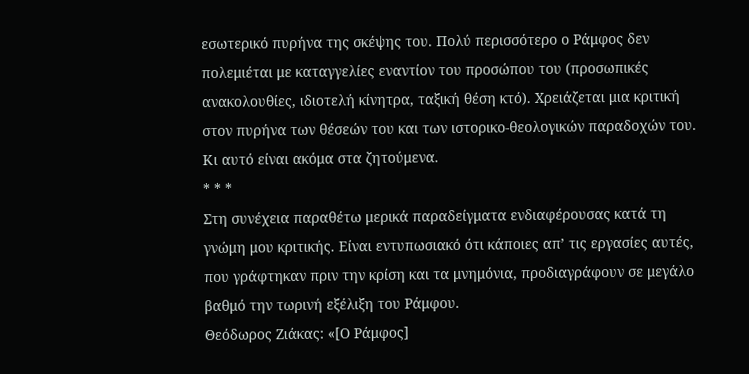εσωτερικό πυρήνα της σκέψης του. Πολύ περισσότερο ο Ράμφος δεν πολεμιέται με καταγγελίες εναντίον του προσώπου του (προσωπικές ανακολουθίες, ιδιοτελή κίνητρα, ταξική θέση κτό). Χρειάζεται μια κριτική στον πυρήνα των θέσεών του και των ιστορικο-θεολογικών παραδοχών του. Κι αυτό είναι ακόμα στα ζητούμενα.
* * *
Στη συνέχεια παραθέτω μερικά παραδείγματα ενδιαφέρουσας κατά τη γνώμη μου κριτικής. Είναι εντυπωσιακό ότι κάποιες απ’ τις εργασίες αυτές, που γράφτηκαν πριν την κρίση και τα μνημόνια, προδιαγράφουν σε μεγάλο βαθμό την τωρινή εξέλιξη του Ράμφου.
Θεόδωρος Ζιάκας: «[Ο Ράμφος]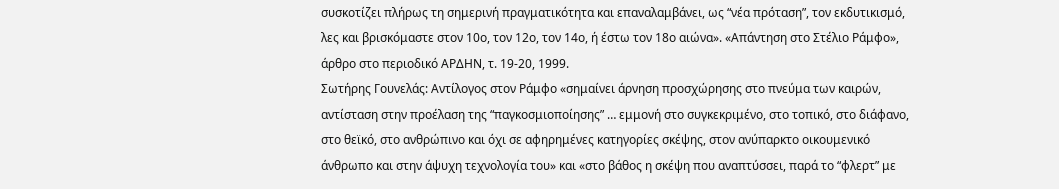συσκοτίζει πλήρως τη σημερινή πραγματικότητα και επαναλαμβάνει, ως “νέα πρόταση”, τον εκδυτικισμό, λες και βρισκόμαστε στον 10ο, τον 12ο, τον 14ο, ή έστω τον 18ο αιώνα». «Απάντηση στο Στέλιο Ράμφο», άρθρο στο περιοδικό ΑΡΔΗΝ, τ. 19-20, 1999.
Σωτήρης Γουνελάς: Αντίλογος στον Ράμφο «σημαίνει άρνηση προσχώρησης στο πνεύμα των καιρών, αντίσταση στην προέλαση της “παγκοσμιοποίησης” … εμμονή στο συγκεκριμένο, στο τοπικό, στο διάφανο, στο θεϊκό, στο ανθρώπινο και όχι σε αφηρημένες κατηγορίες σκέψης, στον ανύπαρκτο οικουμενικό άνθρωπο και στην άψυχη τεχνολογία του» και «στο βάθος η σκέψη που αναπτύσσει, παρά το “φλερτ” με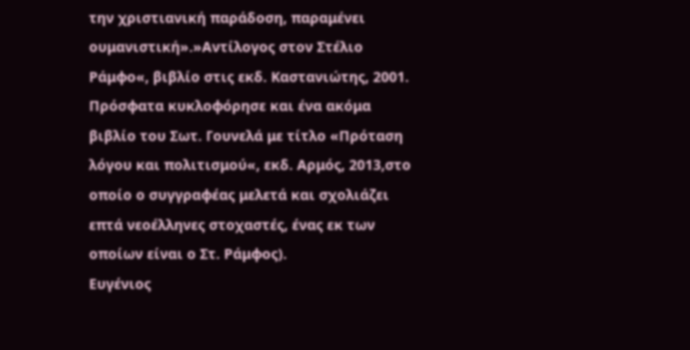την χριστιανική παράδοση, παραμένει ουμανιστική».»Αντίλογος στον Στέλιο Ράμφο«, βιβλίο στις εκδ. Καστανιώτης, 2001. Πρόσφατα κυκλοφόρησε και ένα ακόμα βιβλίο του Σωτ. Γουνελά με τίτλο «Πρόταση λόγου και πολιτισμού«, εκδ. Αρμός, 2013,στο οποίο ο συγγραφέας μελετά και σχολιάζει επτά νεοέλληνες στοχαστές, ένας εκ των οποίων είναι ο Στ. Ράμφος).
Ευγένιος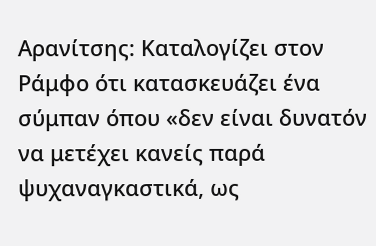Αρανίτσης: Καταλογίζει στον Ράμφο ότι κατασκευάζει ένα σύμπαν όπου «δεν είναι δυνατόν να μετέχει κανείς παρά ψυχαναγκαστικά, ως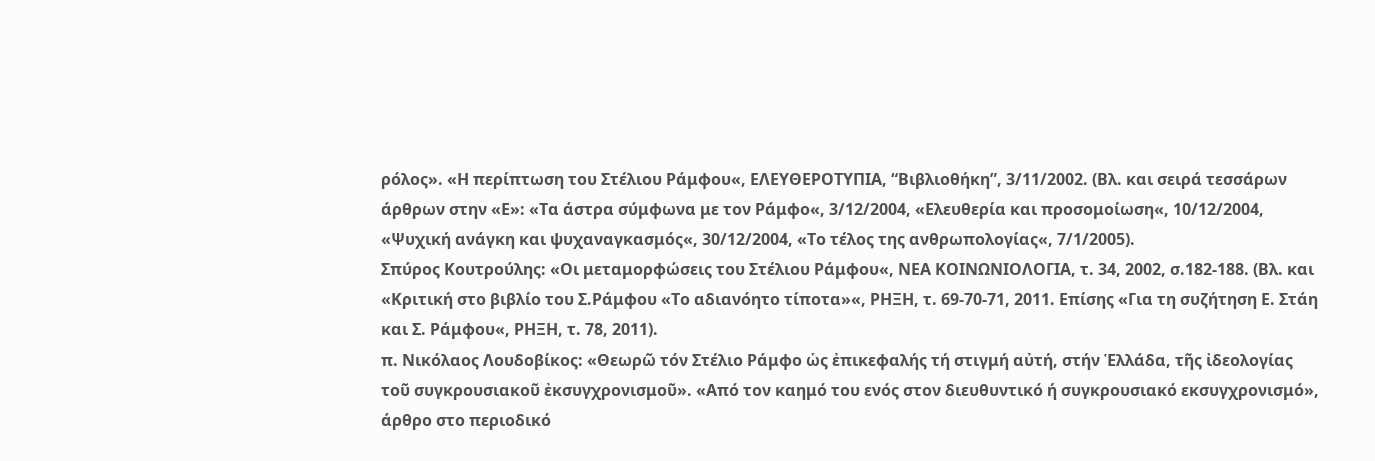ρόλος». «Η περίπτωση του Στέλιου Ράμφου«, ΕΛΕΥΘΕΡΟΤΥΠΙΑ, “Βιβλιοθήκη”, 3/11/2002. (Βλ. και σειρά τεσσάρων άρθρων στην «Ε»: «Τα άστρα σύμφωνα με τον Ράμφο«, 3/12/2004, «Ελευθερία και προσομοίωση«, 10/12/2004, «Ψυχική ανάγκη και ψυχαναγκασμός«, 30/12/2004, «Το τέλος της ανθρωπολογίας«, 7/1/2005).
Σπύρος Κουτρούλης: «Οι μεταμορφώσεις του Στέλιου Ράμφου«, ΝΕΑ ΚΟΙΝΩΝΙΟΛΟΓΙΑ, τ. 34, 2002, σ.182-188. (Βλ. και «Κριτική στο βιβλίο του Σ.Ράμφου «Το αδιανόητο τίποτα»«, ΡΗΞΗ, τ. 69-70-71, 2011. Επίσης «Για τη συζήτηση Ε. Στάη και Σ. Ράμφου«, ΡΗΞΗ, τ. 78, 2011).
π. Νικόλαος Λουδοβίκος: «Θεωρῶ τόν Στέλιο Ράμφο ὡς ἐπικεφαλής τή στιγμή αὐτή, στήν Ἑλλάδα, τῆς ἰδεολογίας τοῦ συγκρουσιακοῦ ἐκσυγχρονισμοῦ». «Από τον καημό του ενός στον διευθυντικό ή συγκρουσιακό εκσυγχρονισμό», άρθρο στο περιοδικό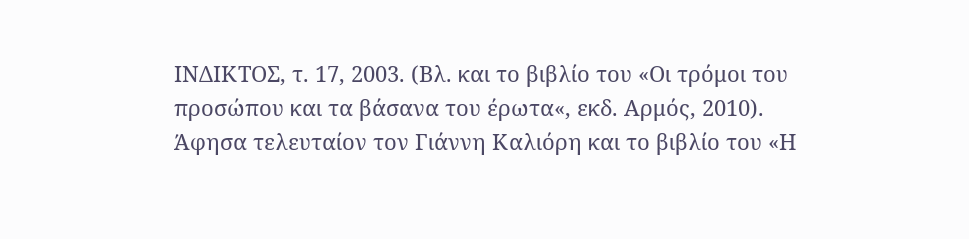ΙΝΔΙΚΤΟΣ, τ. 17, 2003. (Βλ. και το βιβλίο του «Οι τρόμοι του προσώπου και τα βάσανα του έρωτα«, εκδ. Αρμός, 2010).
Άφησα τελευταίον τον Γιάννη Καλιόρη και το βιβλίο του «Η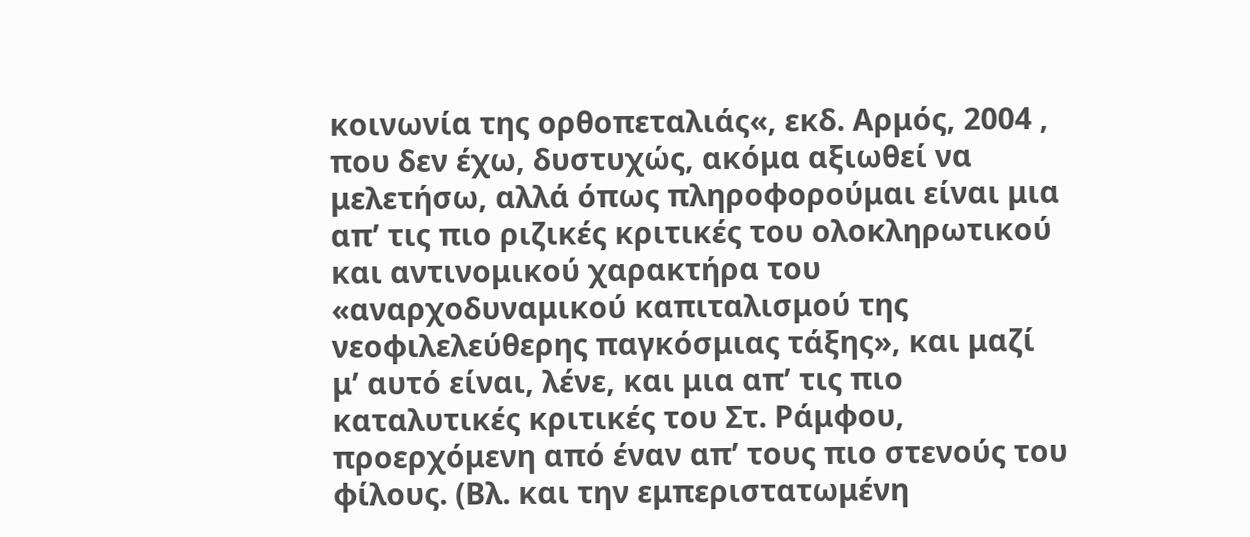κοινωνία της ορθοπεταλιάς«, εκδ. Αρμός, 2004 , που δεν έχω, δυστυχώς, ακόμα αξιωθεί να μελετήσω, αλλά όπως πληροφορούμαι είναι μια απ’ τις πιο ριζικές κριτικές του ολοκληρωτικού και αντινομικού χαρακτήρα του «αναρχοδυναμικού καπιταλισμού της νεοφιλελεύθερης παγκόσμιας τάξης», και μαζί μ’ αυτό είναι, λένε, και μια απ’ τις πιο καταλυτικές κριτικές του Στ. Ράμφου, προερχόμενη από έναν απ’ τους πιο στενούς του φίλους. (Βλ. και την εμπεριστατωμένη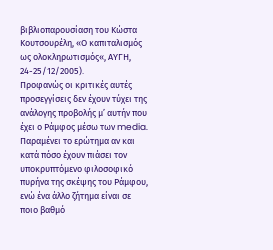βιβλιοπαρουσίαση του Κώστα Κουτσουρέλη, «Ο καπιταλισμός ως ολοκληρωτισμός«, ΑΥΓΗ, 24-25/12/2005).
Προφανώς οι κριτικές αυτές προσεγγίσεις δεν έχουν τύχει της ανάλογης προβολής μ’ αυτήν που έχει ο Ράμφος μέσω των media. Παραμένει το ερώτημα αν και κατά πόσο έχουν πιάσει τον υποκρυπτόμενο φιλοσοφικό πυρήνα της σκέψης του Ράμφου, ενώ ένα άλλο ζήτημα είναι σε ποιο βαθμό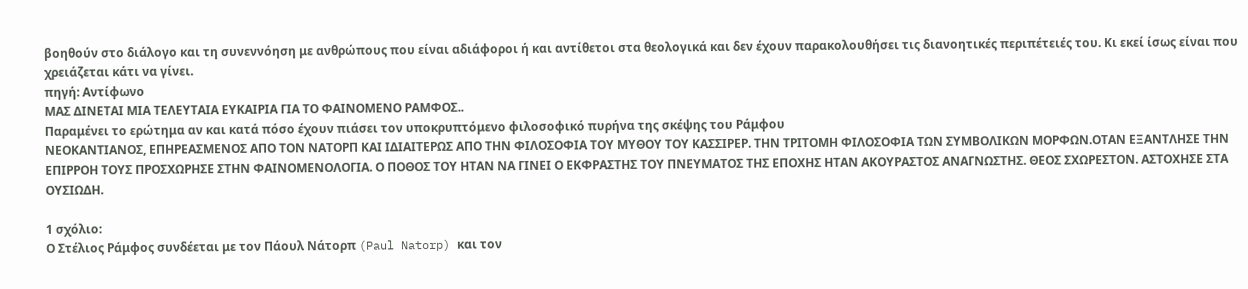βοηθούν στο διάλογο και τη συνεννόηση με ανθρώπους που είναι αδιάφοροι ή και αντίθετοι στα θεολογικά και δεν έχουν παρακολουθήσει τις διανοητικές περιπέτειές του. Κι εκεί ίσως είναι που χρειάζεται κάτι να γίνει.
πηγή: Aντίφωνο
ΜΑΣ ΔΙΝΕΤΑΙ ΜΙΑ ΤΕΛΕΥΤΑΙΑ ΕΥΚΑΙΡΙΑ ΓΙΑ ΤΟ ΦΑΙΝΟΜΕΝΟ ΡΑΜΦΟΣ..
Παραμένει το ερώτημα αν και κατά πόσο έχουν πιάσει τον υποκρυπτόμενο φιλοσοφικό πυρήνα της σκέψης του Ράμφου
ΝΕΟΚΑΝΤΙΑΝΟΣ, ΕΠΗΡΕΑΣΜΕΝΟΣ ΑΠΟ ΤΟΝ ΝΑΤΟΡΠ ΚΑΙ ΙΔΙΑΙΤΕΡΩΣ ΑΠΟ ΤΗΝ ΦΙΛΟΣΟΦΙΑ ΤΟΥ ΜΥΘΟΥ ΤΟΥ ΚΑΣΣΙΡΕΡ. ΤΗΝ ΤΡΙΤΟΜΗ ΦΙΛΟΣΟΦΙΑ ΤΩΝ ΣΥΜΒΟΛΙΚΩΝ ΜΟΡΦΩΝ.ΟΤΑΝ ΕΞΑΝΤΛΗΣΕ ΤΗΝ ΕΠΙΡΡΟΗ ΤΟΥΣ ΠΡΟΣΧΩΡΗΣΕ ΣΤΗΝ ΦΑΙΝΟΜΕΝΟΛΟΓΙΑ. Ο ΠΟΘΟΣ ΤΟΥ ΗΤΑΝ ΝΑ ΓΙΝΕΙ Ο ΕΚΦΡΑΣΤΗΣ ΤΟΥ ΠΝΕΥΜΑΤΟΣ ΤΗΣ ΕΠΟΧΗΣ ΗΤΑΝ ΑΚΟΥΡΑΣΤΟΣ ΑΝΑΓΝΩΣΤΗΣ. ΘΕΟΣ ΣΧΩΡΕΣΤΟΝ. ΑΣΤΟΧΗΣΕ ΣΤΑ ΟΥΣΙΩΔΗ.

1 σχόλιο:
Ο Στέλιος Ράμφος συνδέεται με τον Πάουλ Νάτορπ (Paul Natorp) και τον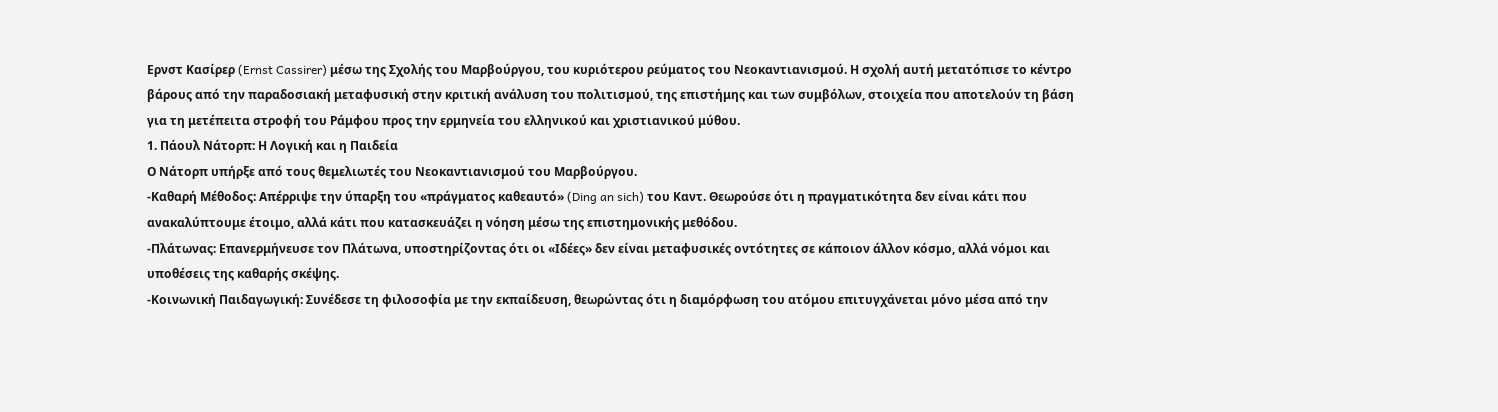Ερνστ Κασίρερ (Ernst Cassirer) μέσω της Σχολής του Μαρβούργου, του κυριότερου ρεύματος του Νεοκαντιανισμού. Η σχολή αυτή μετατόπισε το κέντρο βάρους από την παραδοσιακή μεταφυσική στην κριτική ανάλυση του πολιτισμού, της επιστήμης και των συμβόλων, στοιχεία που αποτελούν τη βάση για τη μετέπειτα στροφή του Ράμφου προς την ερμηνεία του ελληνικού και χριστιανικού μύθου.
1. Πάουλ Νάτορπ: Η Λογική και η Παιδεία
Ο Νάτορπ υπήρξε από τους θεμελιωτές του Νεοκαντιανισμού του Μαρβούργου.
-Καθαρή Μέθοδος: Απέρριψε την ύπαρξη του «πράγματος καθεαυτό» (Ding an sich) του Καντ. Θεωρούσε ότι η πραγματικότητα δεν είναι κάτι που ανακαλύπτουμε έτοιμο, αλλά κάτι που κατασκευάζει η νόηση μέσω της επιστημονικής μεθόδου.
-Πλάτωνας: Επανερμήνευσε τον Πλάτωνα, υποστηρίζοντας ότι οι «Ιδέες» δεν είναι μεταφυσικές οντότητες σε κάποιον άλλον κόσμο, αλλά νόμοι και υποθέσεις της καθαρής σκέψης.
-Κοινωνική Παιδαγωγική: Συνέδεσε τη φιλοσοφία με την εκπαίδευση, θεωρώντας ότι η διαμόρφωση του ατόμου επιτυγχάνεται μόνο μέσα από την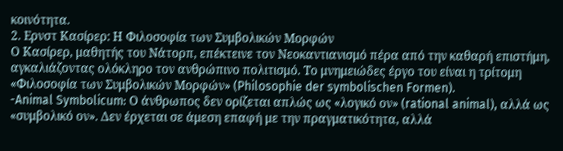κοινότητα.
2. Ερνστ Κασίρερ: Η Φιλοσοφία των Συμβολικών Μορφών
Ο Κασίρερ, μαθητής του Νάτορπ, επέκτεινε τον Νεοκαντιανισμό πέρα από την καθαρή επιστήμη, αγκαλιάζοντας ολόκληρο τον ανθρώπινο πολιτισμό. Το μνημειώδες έργο του είναι η τρίτομη «Φιλοσοφία των Συμβολικών Μορφών» (Philosophie der symbolischen Formen).
-Animal Symbolicum: Ο άνθρωπος δεν ορίζεται απλώς ως «λογικό ον» (rational animal), αλλά ως «συμβολικό ον». Δεν έρχεται σε άμεση επαφή με την πραγματικότητα, αλλά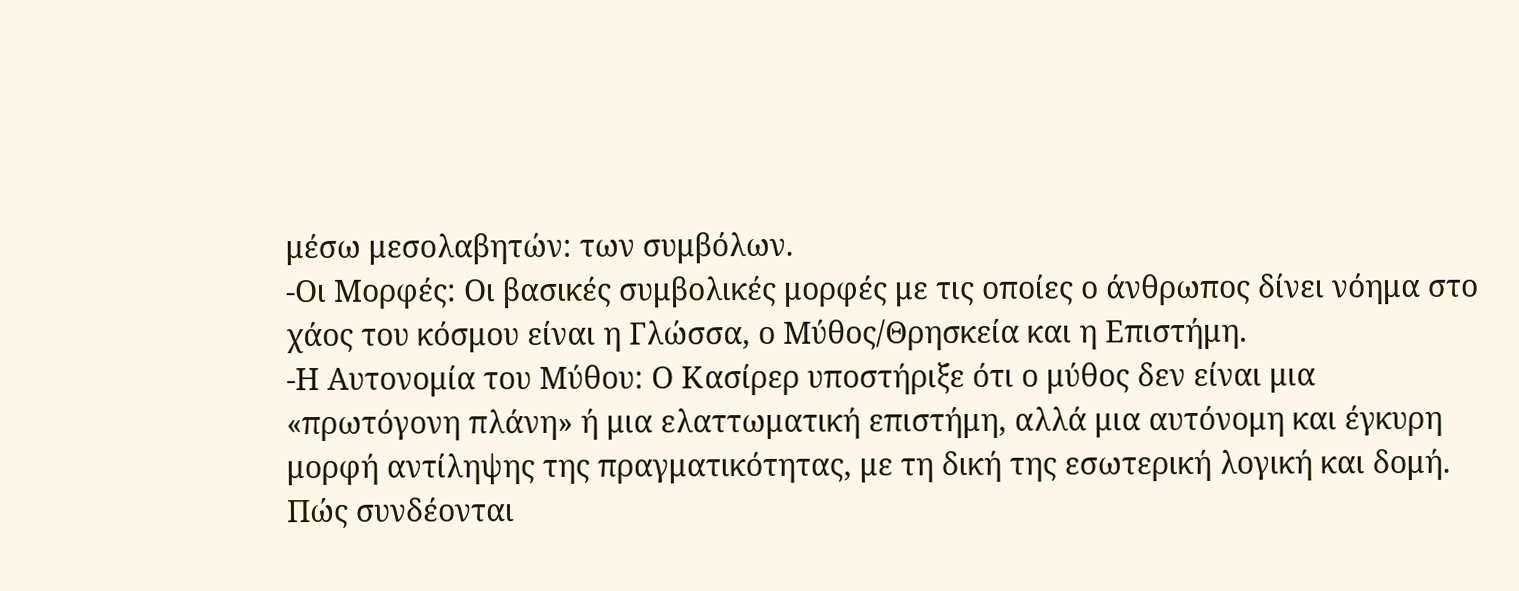μέσω μεσολαβητών: των συμβόλων.
-Οι Μορφές: Οι βασικές συμβολικές μορφές με τις οποίες ο άνθρωπος δίνει νόημα στο χάος του κόσμου είναι η Γλώσσα, ο Μύθος/Θρησκεία και η Επιστήμη.
-Η Αυτονομία του Μύθου: Ο Κασίρερ υποστήριξε ότι ο μύθος δεν είναι μια «πρωτόγονη πλάνη» ή μια ελαττωματική επιστήμη, αλλά μια αυτόνομη και έγκυρη μορφή αντίληψης της πραγματικότητας, με τη δική της εσωτερική λογική και δομή.
Πώς συνδέονται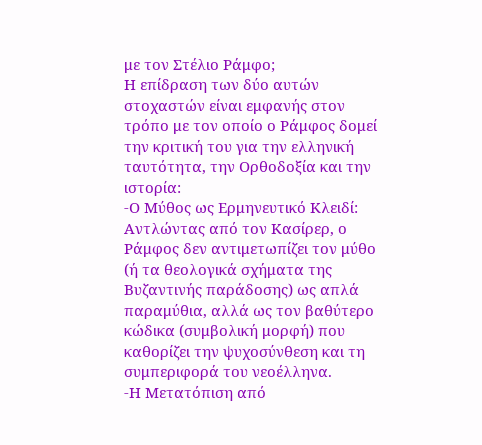με τον Στέλιο Ράμφο;
Η επίδραση των δύο αυτών στοχαστών είναι εμφανής στον τρόπο με τον οποίο ο Ράμφος δομεί την κριτική του για την ελληνική ταυτότητα, την Ορθοδοξία και την ιστορία:
-Ο Μύθος ως Ερμηνευτικό Κλειδί: Αντλώντας από τον Κασίρερ, ο Ράμφος δεν αντιμετωπίζει τον μύθο (ή τα θεολογικά σχήματα της Βυζαντινής παράδοσης) ως απλά παραμύθια, αλλά ως τον βαθύτερο κώδικα (συμβολική μορφή) που καθορίζει την ψυχοσύνθεση και τη συμπεριφορά του νεοέλληνα.
-Η Μετατόπιση από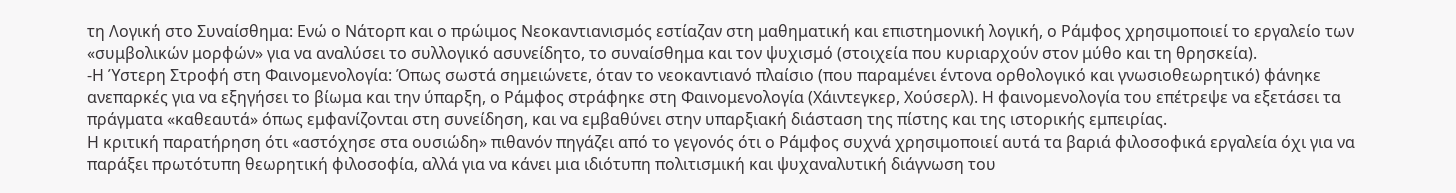τη Λογική στο Συναίσθημα: Ενώ ο Νάτορπ και ο πρώιμος Νεοκαντιανισμός εστίαζαν στη μαθηματική και επιστημονική λογική, ο Ράμφος χρησιμοποιεί το εργαλείο των «συμβολικών μορφών» για να αναλύσει το συλλογικό ασυνείδητο, το συναίσθημα και τον ψυχισμό (στοιχεία που κυριαρχούν στον μύθο και τη θρησκεία).
-Η Ύστερη Στροφή στη Φαινομενολογία: Όπως σωστά σημειώνετε, όταν το νεοκαντιανό πλαίσιο (που παραμένει έντονα ορθολογικό και γνωσιοθεωρητικό) φάνηκε ανεπαρκές για να εξηγήσει το βίωμα και την ύπαρξη, ο Ράμφος στράφηκε στη Φαινομενολογία (Χάιντεγκερ, Χούσερλ). Η φαινομενολογία του επέτρεψε να εξετάσει τα πράγματα «καθεαυτά» όπως εμφανίζονται στη συνείδηση, και να εμβαθύνει στην υπαρξιακή διάσταση της πίστης και της ιστορικής εμπειρίας.
Η κριτική παρατήρηση ότι «αστόχησε στα ουσιώδη» πιθανόν πηγάζει από το γεγονός ότι ο Ράμφος συχνά χρησιμοποιεί αυτά τα βαριά φιλοσοφικά εργαλεία όχι για να παράξει πρωτότυπη θεωρητική φιλοσοφία, αλλά για να κάνει μια ιδιότυπη πολιτισμική και ψυχαναλυτική διάγνωση του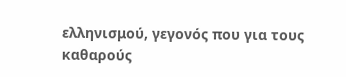ελληνισμού, γεγονός που για τους καθαρούς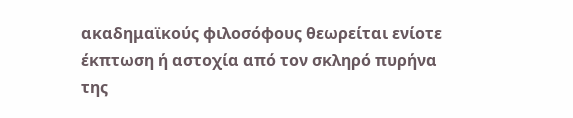ακαδημαϊκούς φιλοσόφους θεωρείται ενίοτε έκπτωση ή αστοχία από τον σκληρό πυρήνα της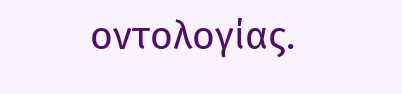οντολογίας.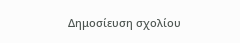Δημοσίευση σχολίου